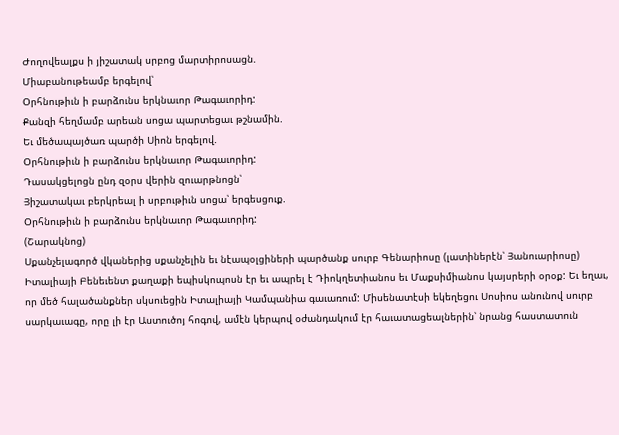Ժողովեալքս ի յիշատակ սրբոց մարտիրոսացն.
Միաբանութեամբ երգելով՝
Օրհնութիւն ի բարձունս երկնաւոր Թագաւորիդ:
Քանզի հեղմամբ արեան սոցա պարտեցաւ թշնամին.
Եւ մեծապայծառ պարծի Սիոն երգելով.
Օրհնութիւն ի բարձունս երկնաւոր Թագաւորիդ:
Դասակցելոցն ընդ զօրս վերին զուարթնոցն՝
Յիշատակաւ բերկրեալ ի սրբութիւն սոցա՝ երգեսցուք.
Օրհնութիւն ի բարձունս երկնաւոր Թագաւորիդ:
(Շարակնոց)
Սքանչելագործ վկաներից սքանչելին եւ նէապօլցիների պարծանք սուրբ Գենարիոսը (լատիներէն՝ Յանուարիոսը) Իտալիայի Բենեւենտ քաղաքի եպիսկոպոսն էր եւ ապրել է Դիոկղետիանոս եւ Մաքսիմիանոս կայսրերի օրօք: Եւ եղաւ, որ մեծ հալածանքներ սկսուեցին Իտալիայի Կամպանիա գաւառում: Միսենատէսի եկեղեցու Սոսիոս անունով սուրբ սարկաւագը, որը լի էր Աստուծոյ հոգով, ամէն կերպով օժանդակում էր հաւատացեալներին՝ նրանց հաստատուն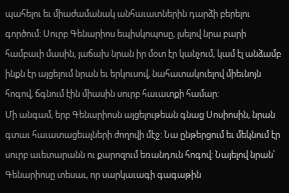պահելու եւ միաժամանակ անհաւատներին դարձի բերելու գործում: Սուրբ Գենարիոս եպիսկոպոսը, լսելով նրա բարի համբաւի մասին, յաճախ նրան իր մօտ էր կանչում, կամ էլ անձամբ ինքն էր այցելում նրան եւ երկուսով, նահատակուելով միեւնոյն հոգով, ճգնում էին միասին սուրբ հաւատքի համար:
Մի անգամ, երբ Գենարիոսն այցելութեան գնաց Սոսիոսին, նրան գտաւ հաւատացեալների ժողովի մէջ: Նա ընթերցում եւ մեկնում էր սուրբ աւետարանն ու քարոզում եռանդուն հոգով: Նայելով նրան՝ Գենարիոսը տեսաւ, որ սարկաւագի գագաթին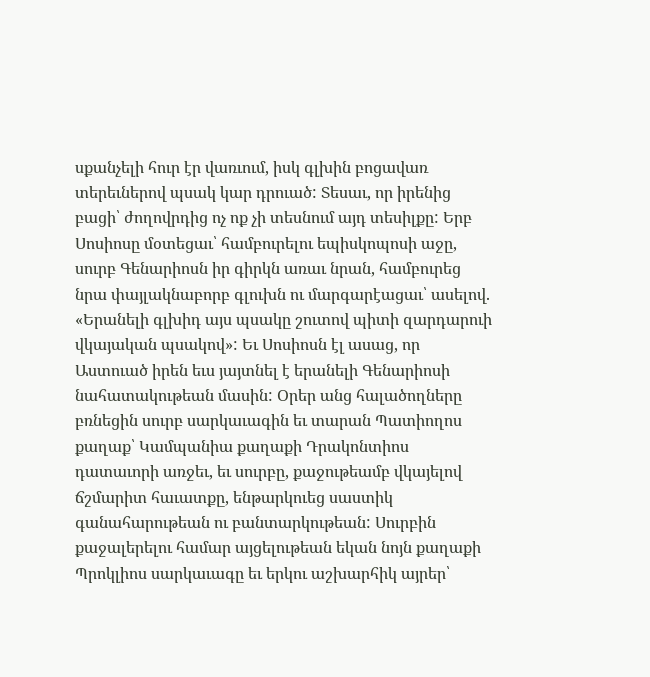սքանչելի հուր էր վառւում, իսկ գլխին բոցավառ տերեւներով պսակ կար դրուած: Տեսաւ, որ իրենից բացի՝ ժողովրդից ոչ ոք չի տեսնում այդ տեսիլքը: Երբ Սոսիոսը մօտեցաւ՝ համբուրելու եպիսկոպոսի աջը, սուրբ Գենարիոսն իր գիրկն առաւ նրան, համբուրեց նրա փայլակնաբորբ գլուխն ու մարգարէացաւ՝ ասելով. «Երանելի գլխիդ այս պսակը շուտով պիտի զարդարուի վկայական պսակով»: Եւ Սոսիոսն էլ ասաց, որ Աստուած իրեն եւս յայտնել է երանելի Գենարիոսի նահատակութեան մասին: Օրեր անց հալածողները բռնեցին սուրբ սարկաւագին եւ տարան Պատիողոս քաղաք՝ Կամպանիա քաղաքի Դրակոնտիոս դատաւորի առջեւ, եւ սուրբը, քաջութեամբ վկայելով ճշմարիտ հաւատքը, ենթարկուեց սաստիկ գանահարութեան ու բանտարկութեան: Սուրբին քաջալերելու համար այցելութեան եկան նոյն քաղաքի Պրոկլիոս սարկաւագը եւ երկու աշխարհիկ այրեր՝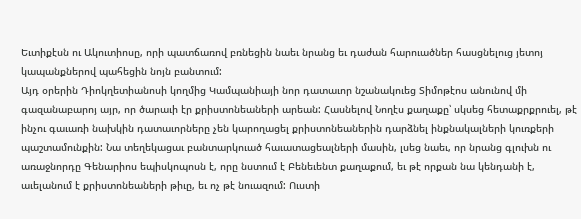Եւտիքէսն ու Ակուտիոսը, որի պատճառով բռնեցին նաեւ նրանց եւ դաժան հարուածներ հասցնելուց յետոյ կապանքներով պահեցին նոյն բանտում:
Այդ օրերին Դիոկղետիանոսի կողմից Կամպանիայի նոր դատաւոր նշանակուեց Տիմոթէոս անունով մի գազանաբարոյ այր, որ ծարաւի էր քրիստոնեաների արեան: Հասնելով Նողէս քաղաքը՝ սկսեց հետաքրքրուել, թէ ինչու գաւառի նախկին դատաւորները չեն կարողացել քրիստոնեաներին դարձնել ինքնակալների կուռքերի պաշտամունքին: Նա տեղեկացաւ բանտարկուած հաւատացեալների մասին, լսեց նաեւ, որ նրանց գլուխն ու առաջնորդը Գենարիոս եպիսկոպոսն է, որը նստում է Բենեւենտ քաղաքում, եւ թէ որքան նա կենդանի է, աւելանում է քրիստոնեաների թիւը, եւ ոչ թէ նուազում: Ուստի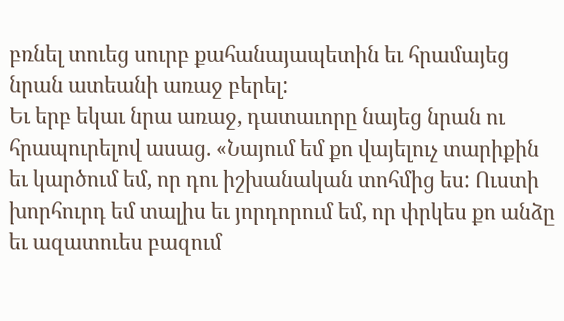բռնել տուեց սուրբ քահանայապետին եւ հրամայեց նրան ատեանի առաջ բերել:
Եւ երբ եկաւ նրա առաջ, դատաւորը նայեց նրան ու հրապուրելով ասաց. «Նայում եմ քո վայելուչ տարիքին եւ կարծում եմ, որ դու իշխանական տոհմից ես: Ուստի խորհուրդ եմ տալիս եւ յորդորում եմ, որ փրկես քո անձը եւ ազատուես բազում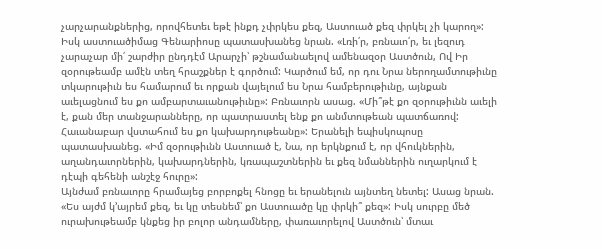չարչարանքներից, որովհետեւ եթէ ինքդ չփրկես քեզ, Աստուած քեզ փրկել չի կարող»: Իսկ աստուածիմաց Գենարիոսը պատասխանեց նրան. «Լռի՛ր, բռնաւո՛ր, եւ լեզուդ չարաչար մի՛ շարժիր ընդդէմ Արարչի՝ թշնամանաելով ամենազօր Աստծուն, Ով Իր զօրութեամբ ամէն տեղ հրաշքներ է գործում: Կարծում եմ, որ դու Նրա ներողամտութիւնը տկարութիւն ես համարում եւ որքան վայելում ես Նրա համբերութիւնը, այնքան աւելացնում ես քո ամբարտաւանութիւնը»: Բռնաւորն ասաց. «Մի՞թէ քո զօրութիւնն աւելի է, քան մեր տանջարանները, որ պատրաստել ենք քո անմտութեան պատճառով: Հաւանաբար վստահում ես քո կախարդութեանը»: Երանելի եպիսկոպոսը պատասխանեց. «Իմ զօրութիւնն Աստուած է, Նա, որ երկնքում է, որ վհուկներին, աղանդաւորներին, կախարդներին, կռապաշտներին եւ քեզ նմաններին ուղարկում է դէպի գեհենի անշէջ հուրը»:
Այնժամ բռնաւորը հրամայեց բորբոքել հնոցը եւ երանելուն այնտեղ նետել: Ասաց նրան. «Ես այժմ կ՚այրեմ քեզ, եւ կը տեսնեմ՝ քո Աստուածը կը փրկի՞ քեզ»: Իսկ սուրբը մեծ ուրախութեամբ կնքեց իր բոլոր անդամները, փառաւորելով Աստծուն՝ մտաւ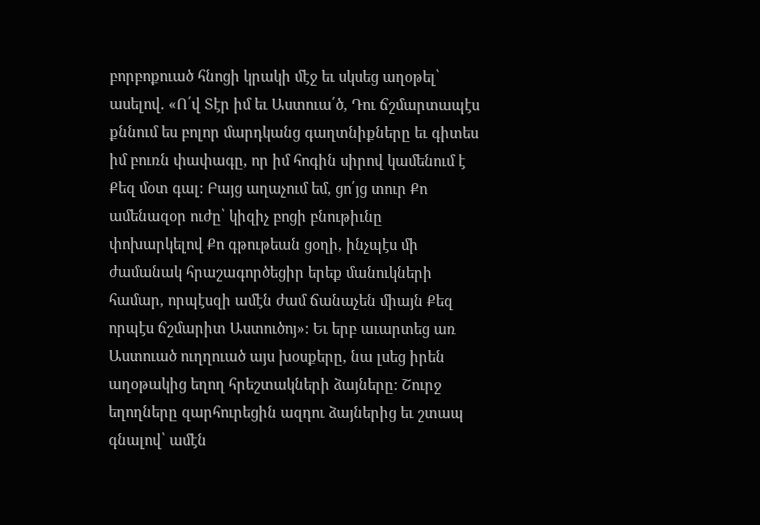բորբոքուած հնոցի կրակի մէջ եւ սկսեց աղօթել՝ ասելով. «Ո՛վ Տէր իմ եւ Աստուա՛ծ, Դու ճշմարտապէս քննում ես բոլոր մարդկանց գաղտնիքները եւ գիտես իմ բուռն փափագը, որ իմ հոգին սիրով կամենում է Քեզ մօտ գալ: Բայց աղաչում եմ, ցո՛յց տուր Քո ամենազօր ուժը՝ կիզիչ բոցի բնութիւնը փոխարկելով Քո գթութեան ցօղի, ինչպէս մի ժամանակ հրաշագործեցիր երեք մանուկների համար, որպէսզի ամէն ժամ ճանաչեն միայն Քեզ որպէս ճշմարիտ Աստուծոյ»: Եւ երբ աւարտեց առ Աստուած ուղղուած այս խօսքերը, նա լսեց իրեն աղօթակից եղող հրեշտակների ձայները: Շուրջ եղողները զարհուրեցին ազդու ձայներից եւ շտապ գնալով՝ ամէն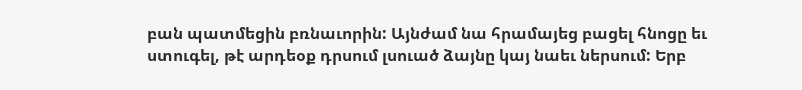բան պատմեցին բռնաւորին: Այնժամ նա հրամայեց բացել հնոցը եւ ստուգել, թէ արդեօք դրսում լսուած ձայնը կայ նաեւ ներսում: Երբ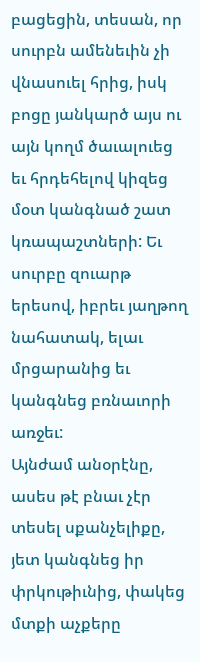բացեցին, տեսան, որ սուրբն ամենեւին չի վնասուել հրից, իսկ բոցը յանկարծ այս ու այն կողմ ծաւալուեց եւ հրդեհելով կիզեց մօտ կանգնած շատ կռապաշտների: Եւ սուրբը զուարթ երեսով, իբրեւ յաղթող նահատակ, ելաւ մրցարանից եւ կանգնեց բռնաւորի առջեւ:
Այնժամ անօրէնը, ասես թէ բնաւ չէր տեսել սքանչելիքը, յետ կանգնեց իր փրկութիւնից, փակեց մտքի աչքերը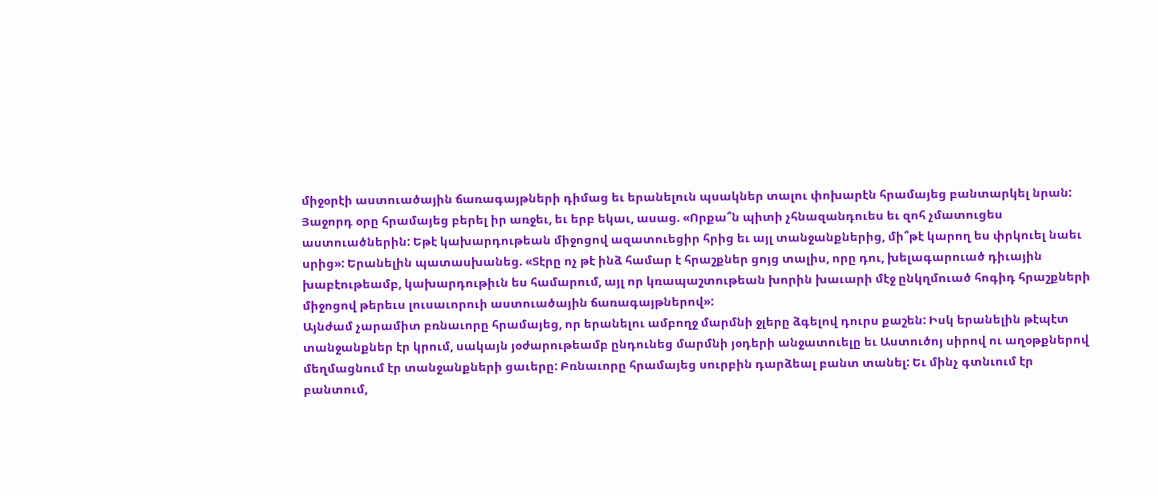միջօրէի աստուածային ճառագայթների դիմաց եւ երանելուն պսակներ տալու փոխարէն հրամայեց բանտարկել նրան: Յաջորդ օրը հրամայեց բերել իր առջեւ, եւ երբ եկաւ, ասաց. «Որքա՞ն պիտի չհնազանդուես եւ զոհ չմատուցես աստուածներին: Եթէ կախարդութեան միջոցով ազատուեցիր հրից եւ այլ տանջանքներից, մի՞թէ կարող ես փրկուել նաեւ սրից»: Երանելին պատասխանեց. «Տէրը ոչ թէ ինձ համար է հրաշքներ ցոյց տալիս, որը դու, խելագարուած դիւային խաբէութեամբ, կախարդութիւն ես համարում, այլ որ կռապաշտութեան խորին խաւարի մէջ ընկղմուած հոգիդ հրաշքների միջոցով թերեւս լուսաւորուի աստուածային ճառագայթներով»:
Այնժամ չարամիտ բռնաւորը հրամայեց, որ երանելու ամբողջ մարմնի ջլերը ձգելով դուրս քաշեն: Իսկ երանելին թէպէտ տանջանքներ էր կրում, սակայն յօժարութեամբ ընդունեց մարմնի յօդերի անջատուելը եւ Աստուծոյ սիրով ու աղօթքներով մեղմացնում էր տանջանքների ցաւերը: Բռնաւորը հրամայեց սուրբին դարձեալ բանտ տանել: Եւ մինչ գտնւում էր բանտում,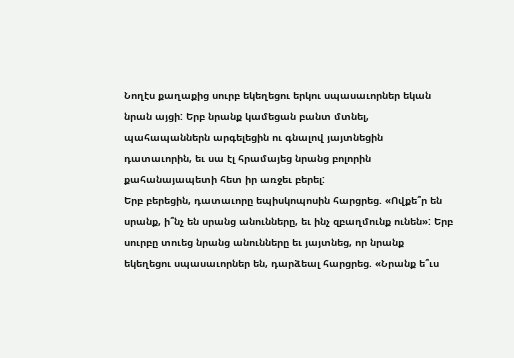Նողէս քաղաքից սուրբ եկեղեցու երկու սպասաւորներ եկան նրան այցի: Երբ նրանք կամեցան բանտ մտնել, պահապաններն արգելեցին ու գնալով յայտնեցին դատաւորին, եւ սա էլ հրամայեց նրանց բոլորին քահանայապետի հետ իր առջեւ բերել:
Երբ բերեցին, դատաւորը եպիսկոպոսին հարցրեց. «Ովքե՞ր են սրանք, ի՞նչ են սրանց անունները, եւ ինչ զբաղմունք ունեն»: Երբ սուրբը տուեց նրանց անունները եւ յայտնեց, որ նրանք եկեղեցու սպասաւորներ են, դարձեալ հարցրեց. «Նրանք ե՞ւս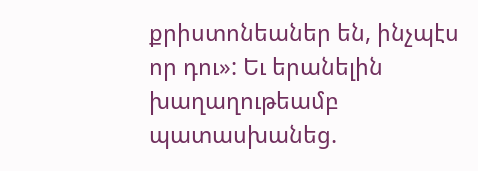քրիստոնեաներ են, ինչպէս որ դու»: Եւ երանելին խաղաղութեամբ պատասխանեց.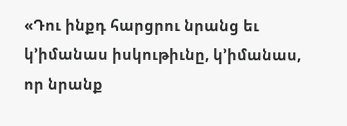«Դու ինքդ հարցրու նրանց եւ կ՚իմանաս իսկութիւնը, կ՚իմանաս, որ նրանք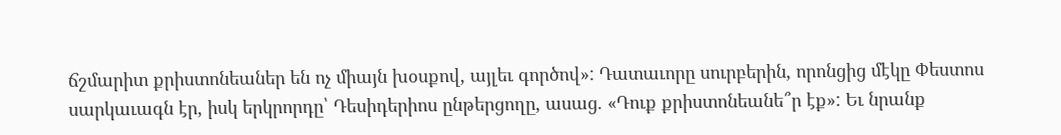ճշմարիտ քրիստոնեաներ են ոչ միայն խօսքով, այլեւ գործով»: Դատաւորը սուրբերին, որոնցից մէկը Փեստոս սարկաւագն էր, իսկ երկրորդը՝ Դեսիդերիոս ընթերցողը, ասաց. «Դուք քրիստոնեանե՞ր էք»: Եւ նրանք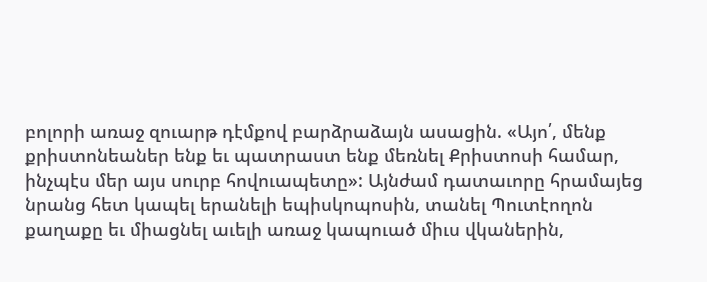բոլորի առաջ զուարթ դէմքով բարձրաձայն ասացին. «Այո՛, մենք քրիստոնեաներ ենք եւ պատրաստ ենք մեռնել Քրիստոսի համար, ինչպէս մեր այս սուրբ հովուապետը»: Այնժամ դատաւորը հրամայեց նրանց հետ կապել երանելի եպիսկոպոսին, տանել Պուտէողոն քաղաքը եւ միացնել աւելի առաջ կապուած միւս վկաներին,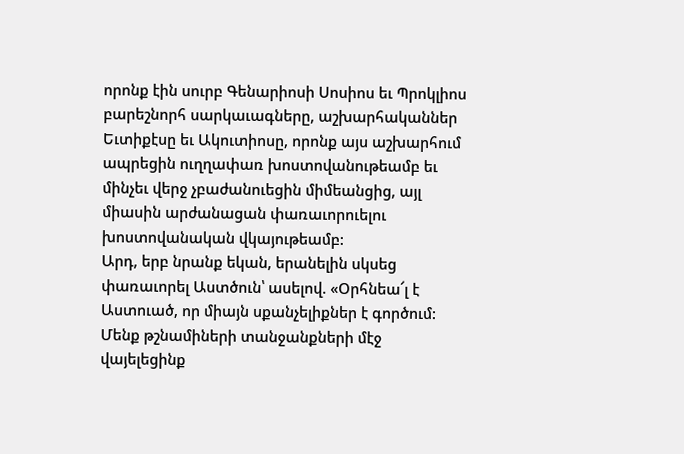որոնք էին սուրբ Գենարիոսի Սոսիոս եւ Պրոկլիոս բարեշնորհ սարկաւագները, աշխարհականներ Եւտիքէսը եւ Ակուտիոսը, որոնք այս աշխարհում ապրեցին ուղղափառ խոստովանութեամբ եւ մինչեւ վերջ չբաժանուեցին միմեանցից, այլ միասին արժանացան փառաւորուելու խոստովանական վկայութեամբ:
Արդ, երբ նրանք եկան, երանելին սկսեց փառաւորել Աստծուն՝ ասելով. «Օրհնեա՜լ է Աստուած, որ միայն սքանչելիքներ է գործում: Մենք թշնամիների տանջանքների մէջ վայելեցինք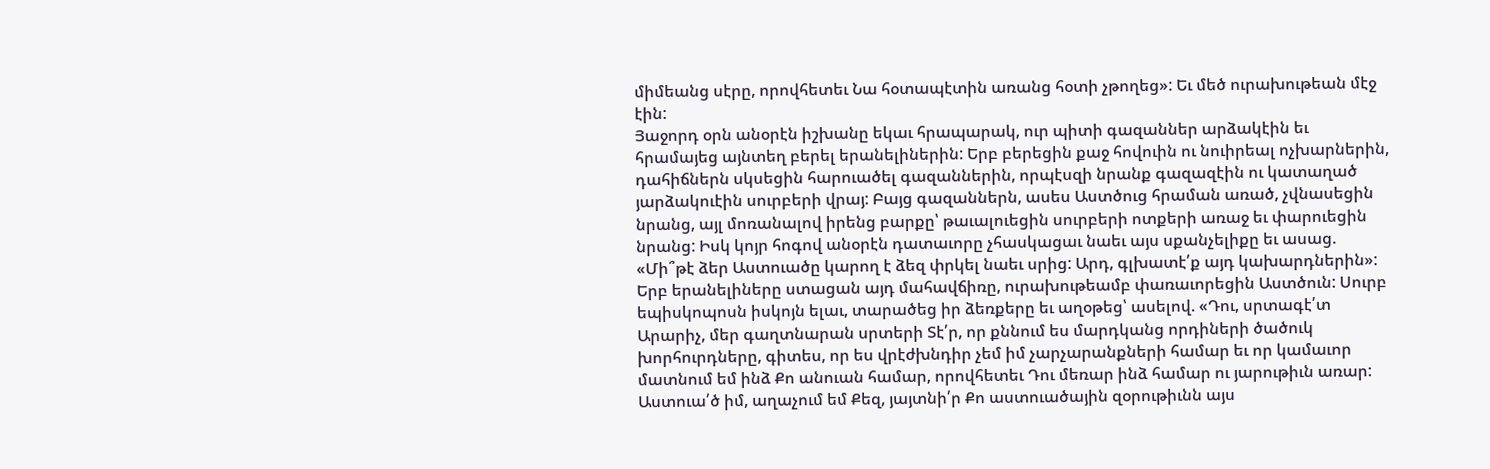միմեանց սէրը, որովհետեւ Նա հօտապէտին առանց հօտի չթողեց»: Եւ մեծ ուրախութեան մէջ էին:
Յաջորդ օրն անօրէն իշխանը եկաւ հրապարակ, ուր պիտի գազաններ արձակէին եւ հրամայեց այնտեղ բերել երանելիներին: Երբ բերեցին քաջ հովուին ու նուիրեալ ոչխարներին, դահիճներն սկսեցին հարուածել գազաններին, որպէսզի նրանք գազազէին ու կատաղած յարձակուէին սուրբերի վրայ: Բայց գազաններն, ասես Աստծուց հրաման առած, չվնասեցին նրանց, այլ մոռանալով իրենց բարքը՝ թաւալուեցին սուրբերի ոտքերի առաջ եւ փարուեցին նրանց: Իսկ կոյր հոգով անօրէն դատաւորը չհասկացաւ նաեւ այս սքանչելիքը եւ ասաց. «Մի՞թէ ձեր Աստուածը կարող է ձեզ փրկել նաեւ սրից: Արդ, գլխատէ՛ք այդ կախարդներին»: Երբ երանելիները ստացան այդ մահավճիռը, ուրախութեամբ փառաւորեցին Աստծուն: Սուրբ եպիսկոպոսն իսկոյն ելաւ, տարածեց իր ձեռքերը եւ աղօթեց՝ ասելով. «Դու, սրտագէ՛տ Արարիչ, մեր գաղտնարան սրտերի Տէ՛ր, որ քննում ես մարդկանց որդիների ծածուկ խորհուրդները, գիտես, որ ես վրէժխնդիր չեմ իմ չարչարանքների համար եւ որ կամաւոր մատնում եմ ինձ Քո անուան համար, որովհետեւ Դու մեռար ինձ համար ու յարութիւն առար: Աստուա՛ծ իմ, աղաչում եմ Քեզ, յայտնի՛ր Քո աստուածային զօրութիւնն այս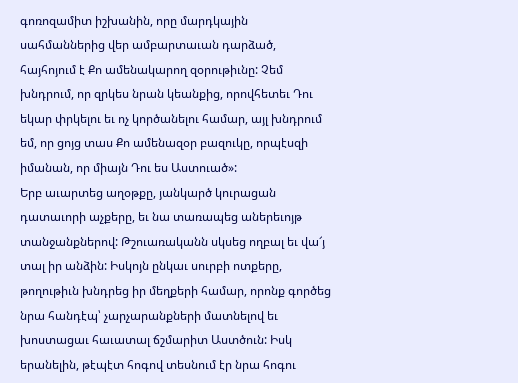գոռոզամիտ իշխանին, որը մարդկային սահմաններից վեր ամբարտաւան դարձած, հայհոյում է Քո ամենակարող զօրութիւնը: Չեմ խնդրում, որ զրկես նրան կեանքից, որովհետեւ Դու եկար փրկելու եւ ոչ կործանելու համար, այլ խնդրում եմ, որ ցոյց տաս Քո ամենազօր բազուկը, որպէսզի իմանան, որ միայն Դու ես Աստուած»:
Երբ աւարտեց աղօթքը, յանկարծ կուրացան դատաւորի աչքերը, եւ նա տառապեց աներեւոյթ տանջանքներով: Թշուառականն սկսեց ողբալ եւ վա՜յ տալ իր անձին: Իսկոյն ընկաւ սուրբի ոտքերը, թողութիւն խնդրեց իր մեղքերի համար, որոնք գործեց նրա հանդէպ՝ չարչարանքների մատնելով եւ խոստացաւ հաւատալ ճշմարիտ Աստծուն: Իսկ երանելին, թէպէտ հոգով տեսնում էր նրա հոգու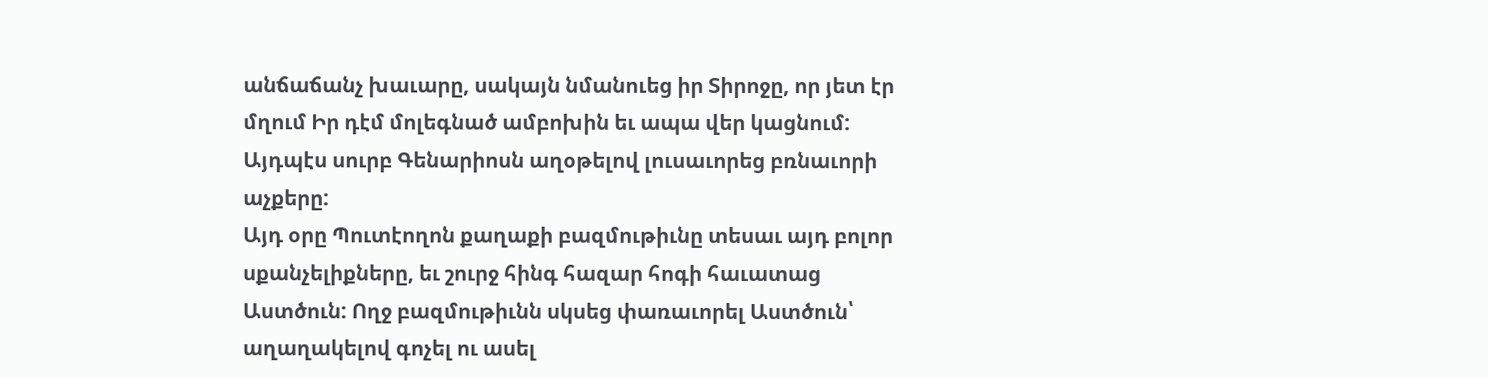անճաճանչ խաւարը, սակայն նմանուեց իր Տիրոջը, որ յետ էր մղում Իր դէմ մոլեգնած ամբոխին եւ ապա վեր կացնում: Այդպէս սուրբ Գենարիոսն աղօթելով լուսաւորեց բռնաւորի աչքերը:
Այդ օրը Պուտէողոն քաղաքի բազմութիւնը տեսաւ այդ բոլոր սքանչելիքները, եւ շուրջ հինգ հազար հոգի հաւատաց Աստծուն: Ողջ բազմութիւնն սկսեց փառաւորել Աստծուն՝ աղաղակելով գոչել ու ասել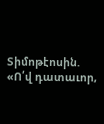Տիմոթէոսին. «Ո՛վ դատաւոր,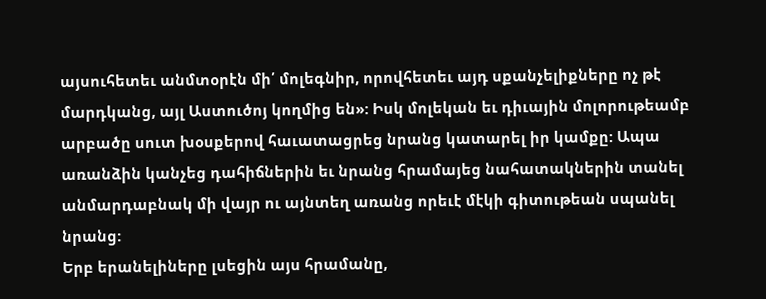այսուհետեւ անմտօրէն մի՛ մոլեգնիր, որովհետեւ այդ սքանչելիքները ոչ թէ մարդկանց, այլ Աստուծոյ կողմից են»: Իսկ մոլեկան եւ դիւային մոլորութեամբ արբածը սուտ խօսքերով հաւատացրեց նրանց կատարել իր կամքը: Ապա առանձին կանչեց դահիճներին եւ նրանց հրամայեց նահատակներին տանել անմարդաբնակ մի վայր ու այնտեղ առանց որեւէ մէկի գիտութեան սպանել նրանց:
Երբ երանելիները լսեցին այս հրամանը,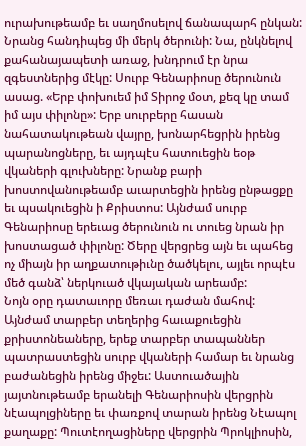ուրախութեամբ եւ սաղմոսելով ճանապարհ ընկան: Նրանց հանդիպեց մի մերկ ծերունի: Նա, ընկնելով քահանայապետի առաջ, խնդրում էր նրա զգեստներից մէկը: Սուրբ Գենարիոսը ծերունուն ասաց. «Երբ փոխուեմ իմ Տիրոջ մօտ, քեզ կը տամ իմ այս փիլոնը»: Երբ սուրբերը հասան նահատակութեան վայրը, խոնարհեցրին իրենց պարանոցները, եւ այդպէս հատուեցին եօթ վկաների գլուխները: Նրանք բարի խոստովանութեամբ աւարտեցին իրենց ընթացքը եւ պսակուեցին ի Քրիստոս: Այնժամ սուրբ Գենարիոսը երեւաց ծերունուն ու տուեց նրան իր խոստացած փիլոնը: Ծերը վերցրեց այն եւ պահեց ոչ միայն իր աղքատութիւնը ծածկելու, այլեւ որպէս մեծ գանձ՝ ներկուած վկայական արեամբ:
Նոյն օրը դատաւորը մեռաւ դաժան մահով: Այնժամ տարբեր տեղերից հաւաքուեցին քրիստոնեաները, երեք տարբեր տապաններ պատրաստեցին սուրբ վկաների համար եւ նրանց բաժանեցին իրենց միջեւ: Աստուածային յայտնութեամբ երանելի Գենարիոսին վերցրին նէապոլցիները եւ փառքով տարան իրենց Նէապոլ քաղաքը: Պուտէողացիները վերցրին Պրոկլիոսին,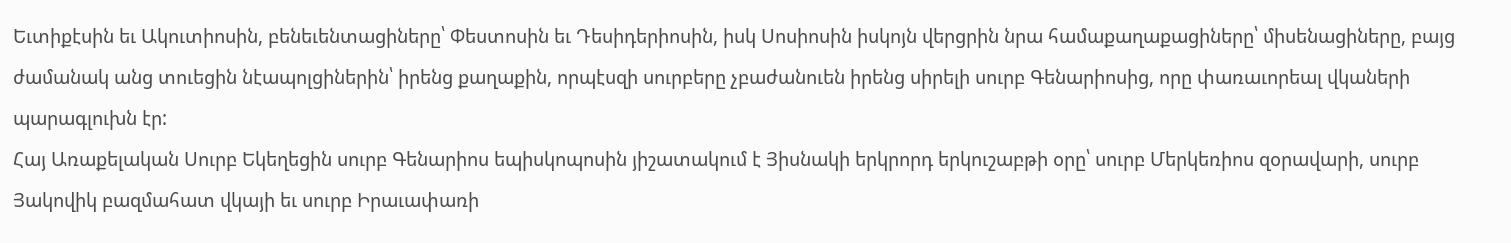Եւտիքէսին եւ Ակուտիոսին, բենեւենտացիները՝ Փեստոսին եւ Դեսիդերիոսին, իսկ Սոսիոսին իսկոյն վերցրին նրա համաքաղաքացիները՝ միսենացիները, բայց ժամանակ անց տուեցին նէապոլցիներին՝ իրենց քաղաքին, որպէսզի սուրբերը չբաժանուեն իրենց սիրելի սուրբ Գենարիոսից, որը փառաւորեալ վկաների պարագլուխն էր:
Հայ Առաքելական Սուրբ Եկեղեցին սուրբ Գենարիոս եպիսկոպոսին յիշատակում է Յիսնակի երկրորդ երկուշաբթի օրը՝ սուրբ Մերկեռիոս զօրավարի, սուրբ Յակովիկ բազմահատ վկայի եւ սուրբ Իրաւափառի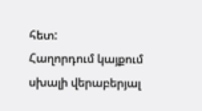հետ:
Հաղորդում կայքում սխալի վերաբերյալ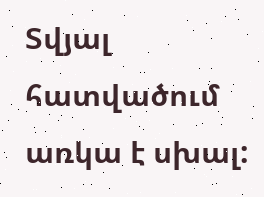Տվյալ հատվածում առկա է սխալ: